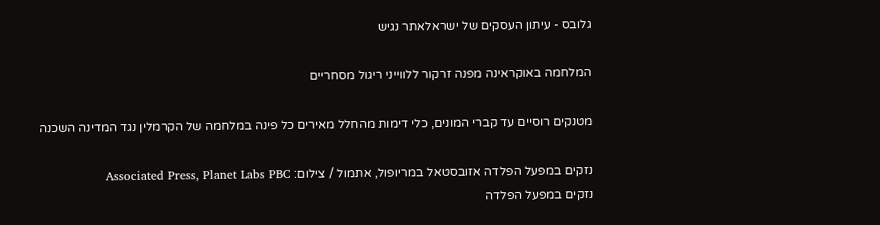גלובס - עיתון העסקים של ישראלאתר נגיש

המלחמה באוקראינה מפנה זרקור ללווייני ריגול מסחריים

מטנקים רוסיים עד קברי המונים, כלי דימות מהחלל מאירים כל פינה במלחמה של הקרמלין נגד המדינה השכנה

נזקים במפעל הפלדה אזובסטאל במריופול, אתמול / צילום: Associated Press, Planet Labs PBC
נזקים במפעל הפלדה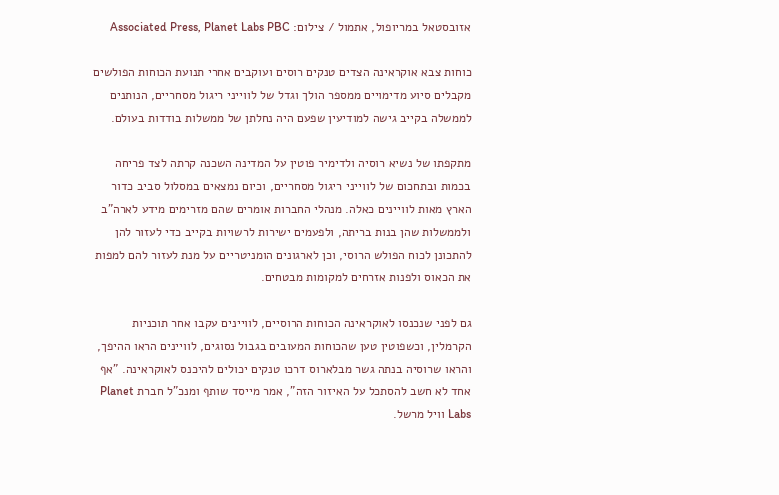אזובסטאל במריופול, אתמול / צילום: Associated Press, Planet Labs PBC

כוחות צבא אוקראינה הצדים טנקים רוסים ועוקבים אחרי תנועת הכוחות הפולשים מקבלים סיוע מדימויים ממספר הולך וגדל של לווייני ריגול מסחריים, הנותנים לממשלה בקייב גישה למודיעין שפעם היה נחלתן של ממשלות בודדות בעולם.

מתקפתו של נשיא רוסיה ולדימיר פוטין על המדינה השכנה קרתה לצד פריחה בכמות ובתחכום של לווייני ריגול מסחריים, וכיום נמצאים במסלול סביב כדור הארץ מאות לוויינים כאלה. מנהלי החברות אומרים שהם מזרימים מידע לארה"ב ולממשלות שהן בנות בריתה, ולפעמים ישירות לרשויות בקייב כדי לעזור להן להתכונן לכוח הפולש הרוסי, וכן לארגונים הומניטריים על מנת לעזור להם למפות את הכאוס ולפנות אזרחים למקומות מבטחים.

גם לפני שנכנסו לאוקראינה הכוחות הרוסיים, לוויינים עקבו אחר תוכניות הקרמלין, וכשפוטין טען שהכוחות המעובים בגבול נסוגים, לוויינים הראו ההיפך, והראו שרוסיה בנתה גשר מבלארוס דרכו טנקים יכולים להיכנס לאוקראינה. "אף אחד לא חשב להסתכל על האיזור הזה", אמר מייסד שותף ומנכ"ל חברת Planet Labs וויל מרשל.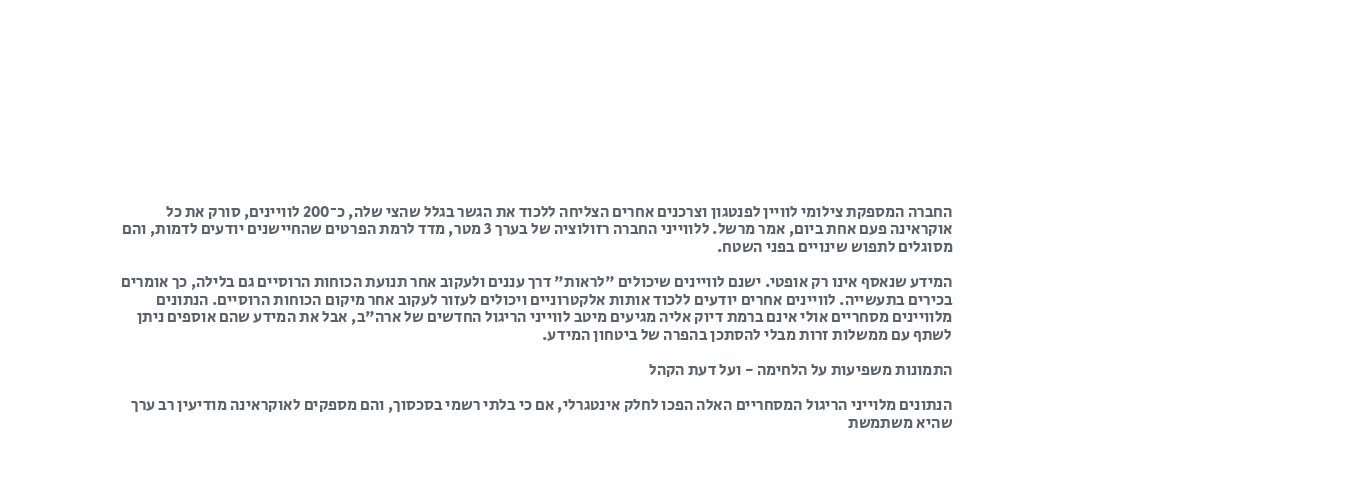החברה המספקת צילומי לוויין לפנטגון וצרכנים אחרים הצליחה ללכוד את הגשר בגלל שהצי שלה, כ־200 לוויינים, סורק את כל אוקראינה פעם אחת ביום, אמר מרשל. ללווייני החברה רזולוציה של בערך 3 מטר, מדד לרמת הפרטים שהחיישנים יודעים לדמות, והם מסוגלים לתפוש שינויים בפני השטח.

המידע שנאסף אינו רק אופטי. ישנם לוויינים שיכולים "לראות" דרך עננים ולעקוב אחר תנועת הכוחות הרוסיים גם בלילה, כך אומרים בכירים בתעשייה. לוויינים אחרים יודעים ללכוד אותות אלקטרוניים ויכולים לעזור לעקוב אחר מיקום הכוחות הרוסיים. הנתונים מלוויינים מסחריים אולי אינם ברמת דיוק אליה מגיעים מיטב לווייני הריגול החדשים של ארה"ב, אבל את המידע שהם אוספים ניתן לשתף עם ממשלות זרות מבלי להסתכן בהפרה של ביטחון המידע.

התמונות משפיעות על הלחימה - ועל דעת הקהל

הנתונים מלוייני הריגול המסחריים האלה הפכו לחלק אינטגרלי, אם כי בלתי רשמי בסכסוך, והם מספקים לאוקראינה מודיעין רב ערך שהיא משתמשת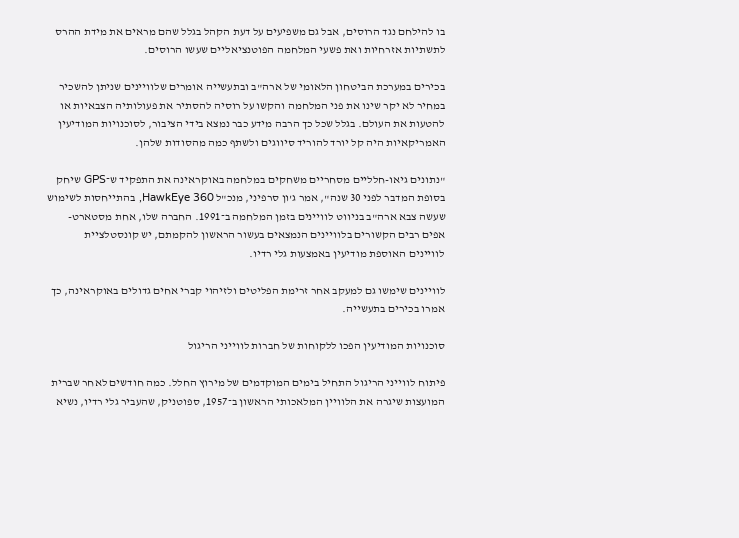בו להילחם נגד הרוסים, אבל גם משפיעים על דעת הקהל בגלל שהם מראים את מידת ההרס לתשתיות אזרחיות ואת פשעי המלחמה הפוטנציאליים שעשו הרוסים.

בכירים במערכת הביטחון הלאומי של ארה"ב ובתעשייה אומרים שלוויינים שניתן להשכיר במחיר לא יקר שינו את פני המלחמה והקשו על רוסיה להסתיר את פעולותיה הצבאיות או להטעות את העולם. בגלל שכל כך הרבה מידע כבר נמצא בידי הציבור, לסוכנויות המודיעין האמריקאיות היה קל יורד להוריד סיווגים ולשתף כמה מהסודות שלהן.

"נתונים גיאו-חלליים מסחריים משחקים במלחמה באוקראינה את התפקיד ש־GPS שיחק בסופת המדבר לפני 30 שנה", אמר ג'ון סרפיני, מנכ"ל HawkEye 360, בהתייחסות לשימוש שעשה צבא ארה"ב בניווט לוויינים בזמן המלחמה ב־1991. החברה שלו, אחת מסטארט-אפים רבים הקשורים בלוויינים הנמצאים בעשור הראשון להקמתם, יש קונסטלציית לוויינים האוספת מודיעין באמצעות גלי רדיו.

לוויינים שימשו גם למעקב אחר זרימת הפליטים ולזיהוי קברי אחים גדולים באוקראינה, כך אמרו בכירים בתעשייה.

סוכנויות המודיעין הפכו ללקוחות של חברות לווייני הריגול

פיתוח לווייני הריגול התחיל בימים המוקדמים של מירוץ החלל. כמה חודשים לאחר שברית המועצות שיגרה את הלוויין המלאכותי הראשון ב־1957, ספוטניק, שהעביר גלי רדיו, נשיא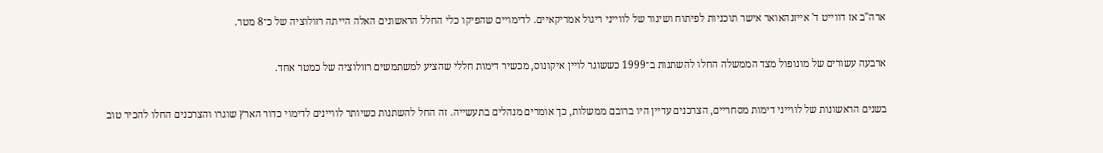ארה"ב אז דווייט ד' אייזנהאואר אישר תוכניות לפיתוח ושיגור של לווייני ריגול אמריקאיים. לדימויים שהפיקו כלי החלל הראשונים האלה הייתה רזולוציה של כ־8 מטר.

ארבעה עשורים של מונופול מצד הממשלה החלו להשתנות ב־1999 כששוגר לויין איקונוס, מכשיר דימות חללי שהציע למשתמשים רזולוציה של כמטר אחד.

בשנים הראשונות של לווייני דימות מסחריים, הצרכנים עדיין היו ברובם ממשלות, כך אומרים מנהלים בתעשייה. זה החל להשתנות כשיותר לוויינים לדימוי כדור הארץ שוגרו והצרכנים החלו להכיר טוב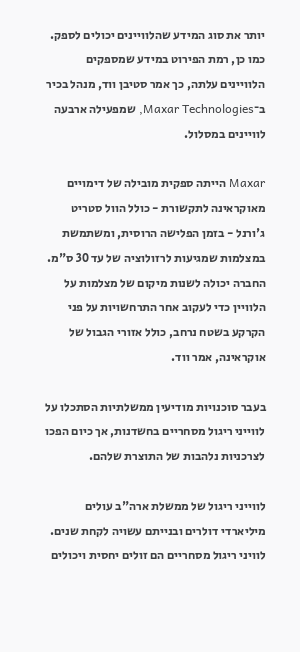יותר את סוג המידע שהלוויינים יכולים לספק. כמו כן, רמת הפירוט במידע שמספקים הלוויינים עלתה, כך אמר סטיבן ווד, מנהל בכיר ב־Maxar Technologies, שמפעילה ארבעה לוויינים במסלול.

Maxar הייתה ספקית מובילה של דימויים מאוקראינה לתקשורת - כולל הוול סטריט ג'ורנל - בזמן הפלישה הרוסית, ומשתמשת במצלמות שמגיעות לרזולוציה של עד 30 ס"מ. החברה יכולה לשנות מיקום של מצלמות על הלוויין כדי לעקוב אחר התרחשויות על פני הקרקע בשטח נרחב, כולל אזורי הגבול של אוקראינה, אמר ווד.

בעבר סוכנויות מודיעין ממשלתיות הסתכלו על לווייני ריגול מסחריים בחשדנות, אך כיום הפכו לצרכניות נלהבות של התוצרת שלהם.

לווייני ריגול של ממשלת ארה"ב עולים מיליארדי דולרים ובנייתם עשויה לקחת שנים. לוויני ריגול מסחריים הם זולים יחסית ויכולים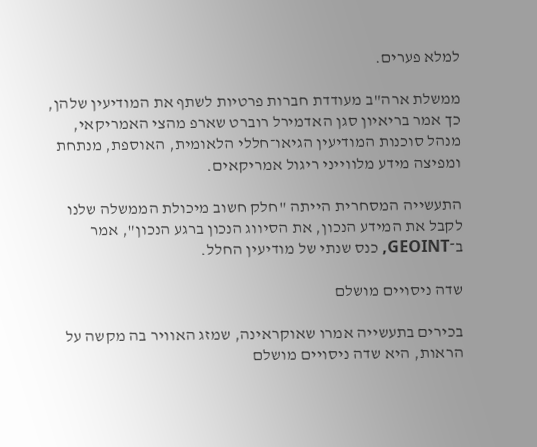למלא פערים.

ממשלת ארה"ב מעודדת חברות פרטיות לשתף את המודיעין שלהן, כך אמר בריאיון סגן האדמירל רוברט שארפ מהצי האמריקאי, מנהל סוכנות המודיעין הגיאו־חללי הלאומית, האוספת, מנתחת ומפיצה מידע מלווייני ריגול אמריקאים.

התעשייה המסחרית הייתה "חלק חשוב מיכולת הממשלה שלנו לקבל את המידע הנכון, את הסיווג הנכון ברגע הנכון", אמר ב־GEOINT, כנס שנתי של מודיעין החלל.

שדה ניסויים מושלם

בכירים בתעשייה אמרו שאוקראינה, שמזג האוויר בה מקשה על הראות, היא שדה ניסויים מושלם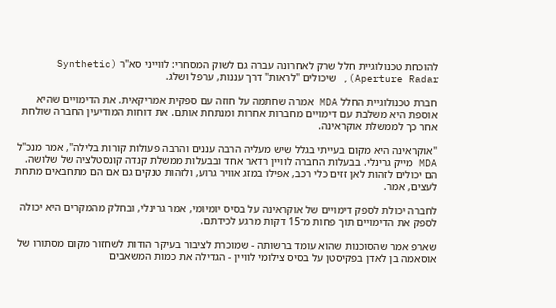להוכחת טכנולוגיית חלל שרק לאחרונה עברה גם לשוק המסחרי: לווייני סא"ר (Synthetic Aperture Radar), שיכולים "לראות" דרך עננות, ערפל ושלג.

חברת טכנולוגיית החלל MDA אמרה שחתמה על חוזה עם ספקית אמריקאית. את הדימויים שהיא אוספת היא משלבת עם דימויים מחברות אחרות ומנתחת אותם. את דוחות המודיעין החברה שולחת אחר כך לממשלת אוקראינה.

"אוקראינה היא מקום בעייתי בגלל שיש מעליה הרבה עננים והרבה פעולות קורות בלילה", אמר מנכ"ל MDA מייק גרינלי. בבעלות החברה לוויין רדאר אחד ובבעלות ממשלת קנדה קונסטלציה של שלושה. הם יכולים לזהות לאן זזים כלי רכב, אפילו במזג אוויר גרוע, ולזהות טנקים גם אם הם מתחבאים מתחת לעצים, אמר.

לחברה יכולת לספק דימויים של אוקראינה על בסיס יומיומי, אמר גרינלי, ובחלק מהמקרים היא יכולה לספק את הדימויים תוך פחות מ־15 דקות מרגע לכידתם.

שארפ אמר שהסוכנות שהוא עומד ברשותה - שמוכרת לציבור בעיקר הודות לשחזור מקום מסתורו של אוסאמה בן לאדן בפקיסטן על בסיס צילומי לוויין - הגדילה את כמות המשאבים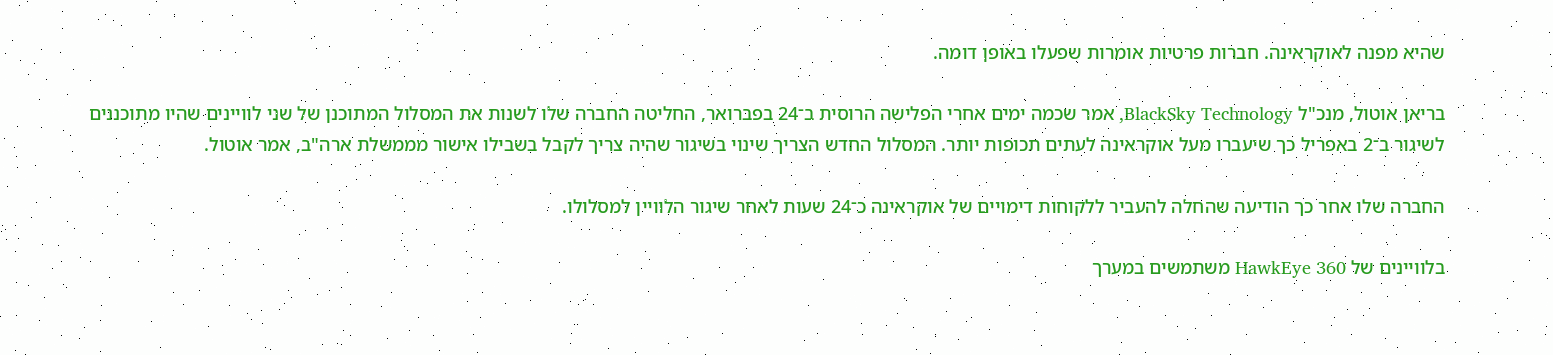שהיא מפנה לאוקראינה. חברות פרטיות אומרות שפעלו באופן דומה.

בריאן אוטול, מנכ"ל BlackSky Technology, אמר שכמה ימים אחרי הפלישה הרוסית ב־24 בפברואר, החליטה החברה שלו לשנות את המסלול המתוכנן של שני לוויינים שהיו מתוכננים לשיגור ב־2 באפריל כך שיעברו מעל אוקראינה לעתים תכופות יותר. המסלול החדש הצריך שינוי בשיגור שהיה צריך לקבל בשבילו אישור מממשלת ארה"ב, אמר אוטול.

החברה שלו אחר כך הודיעה שהחלה להעביר ללקוחות דימויים של אוקראינה כ־24 שעות לאחר שיגור הלוויין למסלולו.

בלוויינים של HawkEye 360 משתמשים במערך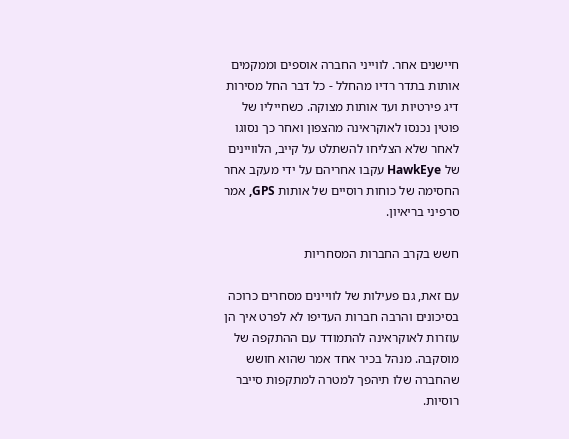חיישנים אחר. לווייני החברה אוספים וממקמים אותות בתדר רדיו מהחלל - כל דבר החל מסירות דיג פירטיות ועד אותות מצוקה. כשחייליו של פוטין נכנסו לאוקראינה מהצפון ואחר כך נסוגו לאחר שלא הצליחו להשתלט על קייב, הלוויינים של HawkEye עקבו אחריהם על ידי מעקב אחר החסימה של כוחות רוסיים של אותות GPS, אמר סרפיני בריאיון.

חשש בקרב החברות המסחריות

עם זאת, גם פעילות של לוויינים מסחרים כרוכה בסיכונים והרבה חברות העדיפו לא לפרט איך הן עוזרות לאוקראינה להתמודד עם ההתקפה של מוסקבה. מנהל בכיר אחד אמר שהוא חושש שהחברה שלו תיהפך למטרה למתקפות סייבר רוסיות.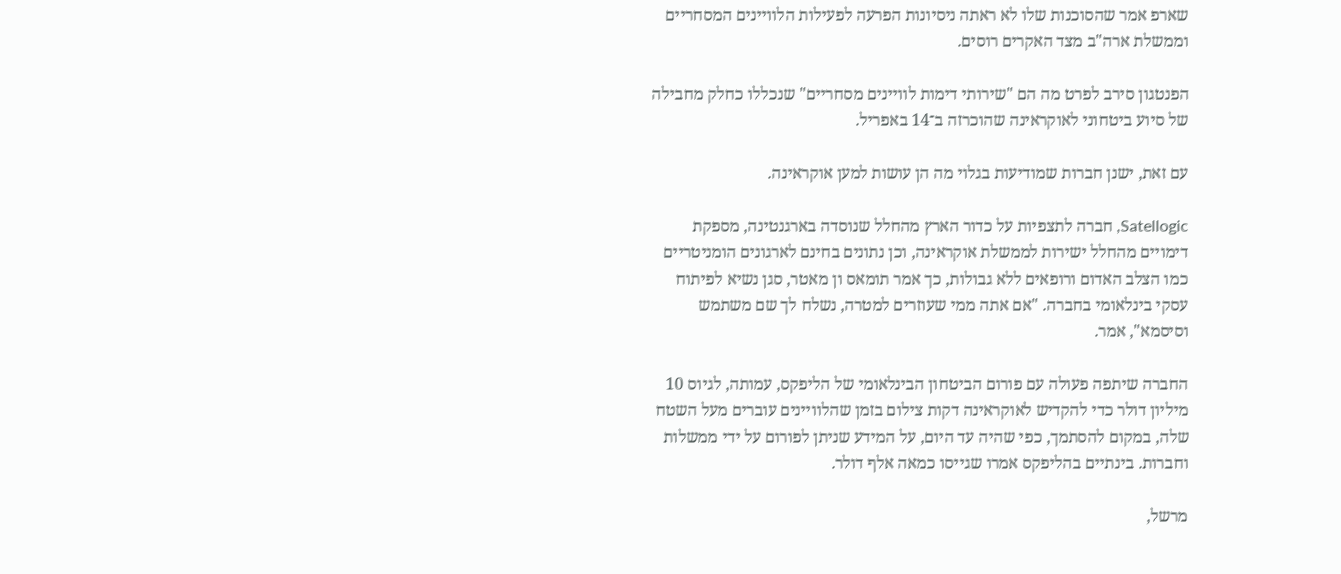שארפ אמר שהסוכנות שלו לא ראתה ניסיונות הפרעה לפעילות הלוויינים המסחריים וממשלת ארה"ב מצד האקרים רוסים.

הפנטגון סירב לפרט מה הם "שירותי דימות לוויינים מסחריים" שנכללו כחלק מחבילה של סיוע ביטחוני לאוקראינה שהוכרזה ב־14 באפריל.

עם זאת, ישנן חברות שמודיעות בגלוי מה הן עושות למען אוקראינה.

Satellogic, חברה לתצפיות על כדור הארץ מהחלל שנוסדה בארגנטינה, מספקת דימויים מהחלל ישירות לממשלת אוקראינה, וכן נתונים בחינם לארגונים הומניטריים כמו הצלב האדום ורופאים ללא גבולות, כך אמר תומאס ון מאטר, סגן נשיא לפיתוח עסקי בינלאומי בחברה. "אם אתה ממי שעוזרים למטרה, נשלח לך שם משתמש וסיסמא", אמר.

החברה שיתפה פעולה עם פורום הביטחון הבינלאומי של הליפקס, עמותה, לגיוס 10 מיליון דולר כדי להקדיש לאוקראינה דקות צילום בזמן שהלוויינים עוברים מעל השטח שלה, במקום להסתמך, כפי שהיה עד היום, על המידע שניתן לפורום על ידי ממשלות וחברות. בינתיים בהליפקס אמרו שגייסו כמאה אלף דולר.

מרשל,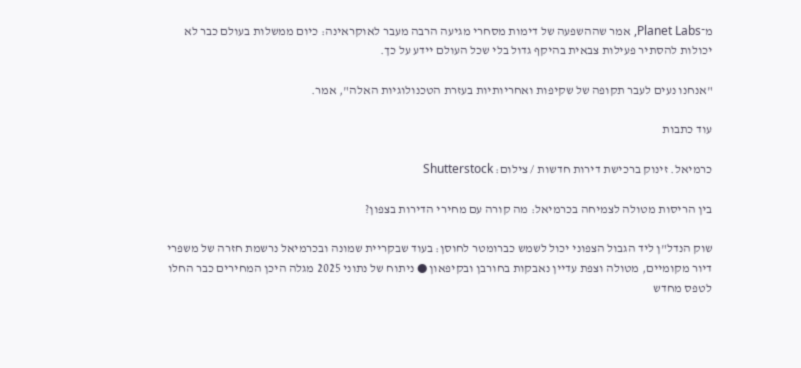מ־Planet Labs, אמר שההשפעה של דימות מסחרי מגיעה הרבה מעבר לאוקראינה: כיום ממשלות בעולם כבר לא יכולות להסתיר פעילות צבאית בהיקף גדול בלי שכל העולם יידע על כך.

"אנחנו נעים לעבר תקופה של שקיפות ואחריותיות בעזרת הטכנולוגיות האלה", אמר.

עוד כתבות

כרמיאל. זינוק ברכישת דירות חדשות / צילום: Shutterstock

בין הריסות מטולה לצמיחה בכרמיאל: מה קורה עם מחירי הדירות בצפון?

שוק הנדל"ן ליד הגבול הצפוני יכול לשמש כברומטר לחוסן: בעוד שבקריית שמונה ובכרמיאל נרשמת חזרה של משפרי דיור מקומיים, מטולה וצפת עדיין נאבקות בחורבן ובקיפאון ● ניתוח של נתוני 2025 מגלה היכן המחירים כבר החלו לטפס מחדש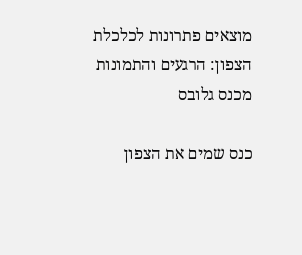מוצאים פתרונות לכלכלת הצפון: הרגעים והתמונות מכנס גלובס

כנס שמים את הצפון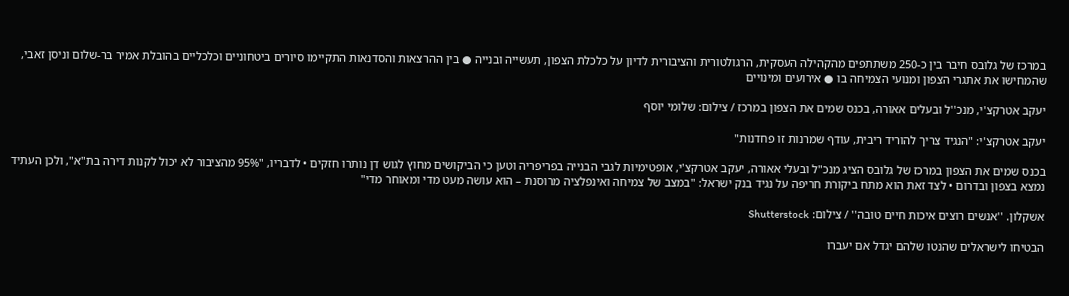במרכז של גלובס חיבר בין כ-250 משתתפים מהקהילה העסקית, הרגולטורית והציבורית לדיון על כלכלת הצפון, תעשייה ובנייה ● בין ההרצאות והסדנאות התקיימו סיורים ביטחוניים וכלכליים בהובלת אמיר בר-שלום וניסן זאבי, שהמחישו את אתגרי הצפון ומנועי הצמיחה בו ● אירועים ומינויים

יעקב אטרקצ'י, מנכ''ל ובעלים אאורה, בכנס שמים את הצפון במרכז / צילום: שלומי יוסף

יעקב אטרקצ'י: "הנגיד צריך להוריד ריבית, עודף שמרנות זו פחדנות"

בכנס שמים את הצפון במרכז של גלובס הציג מנכ"ל ובעלי אאורה, יעקב אטרקצ'י, אופטימיות לגבי הבנייה בפריפריה וטען כי הביקושים מחוץ לגוש דן נותרו חזקים • לדבריו, "95% מהציבור לא יכול לקנות דירה בת"א", ולכן העתיד נמצא בצפון ובדרום • לצד זאת הוא מתח ביקורת חריפה על נגיד בנק ישראל: "במצב של צמיחה ואינפלציה מרוסנת – הוא עושה מעט מדי ומאוחר מדי"

אשקלון. ''אנשים רוצים איכות חיים טובה'' / צילום: Shutterstock

הבטיחו לישראלים שהנטו שלהם יגדל אם יעברו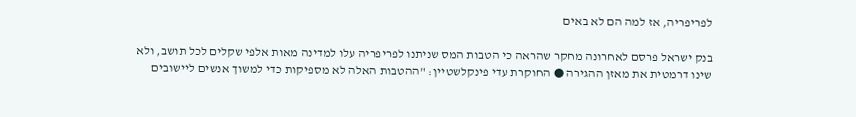לפריפריה, אז למה הם לא באים

בנק ישראל פרסם לאחרונה מחקר שהראה כי הטבות המס שניתנו לפריפריה עלו למדינה מאות אלפי שקלים לכל תושב, ולא שינו דרמטית את מאזן ההגירה ● החוקרת עדי פינקלשטיין: "ההטבות האלה לא מספיקות כדי למשוך אנשים ליישובים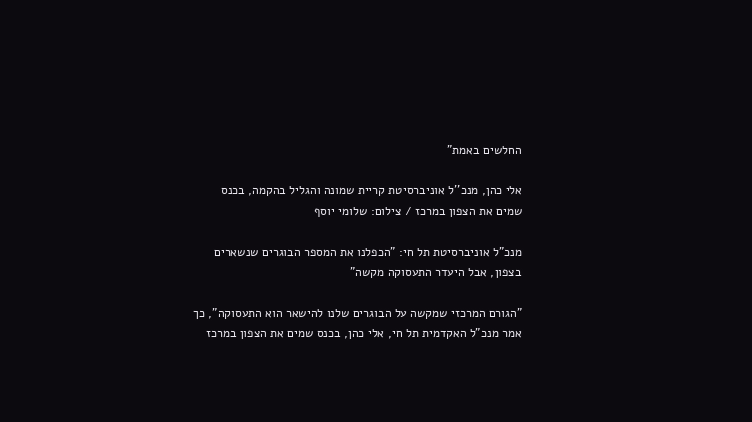החלשים באמת"

אלי כהן, מנכ''ל אוניברסיטת קריית שמונה והגליל בהקמה, בכנס שמים את הצפון במרכז / צילום: שלומי יוסף

מנכ"ל אוניברסיטת תל חי: "הכפלנו את המספר הבוגרים שנשארים בצפון, אבל היעדר התעסוקה מקשה"

"הגורם המרכזי שמקשה על הבוגרים שלנו להישאר הוא התעסוקה", כך אמר מנכ"ל האקדמית תל חי, אלי כהן, בכנס שמים את הצפון במרכז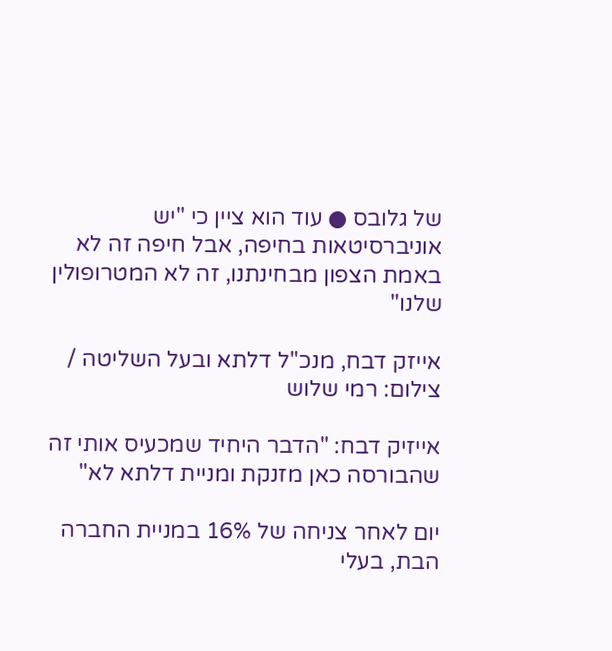של גלובס ● עוד הוא ציין כי "יש אוניברסיטאות בחיפה, אבל חיפה זה לא באמת הצפון מבחינתנו, זה לא המטרופולין שלנו"

אייזק דבח, מנכ''ל דלתא ובעל השליטה / צילום: רמי שלוש

אייזיק דבח: "הדבר היחיד שמכעיס אותי זה שהבורסה כאן מזנקת ומניית דלתא לא"

יום לאחר צניחה של 16% במניית החברה הבת, בעלי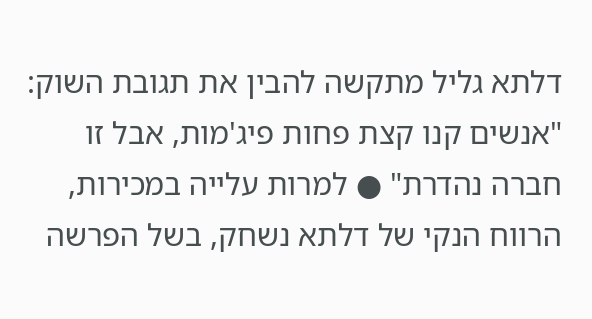דלתא גליל מתקשה להבין את תגובת השוק: "אנשים קנו קצת פחות פיג'מות, אבל זו חברה נהדרת" ● למרות עלייה במכירות, הרווח הנקי של דלתא נשחק, בשל הפרשה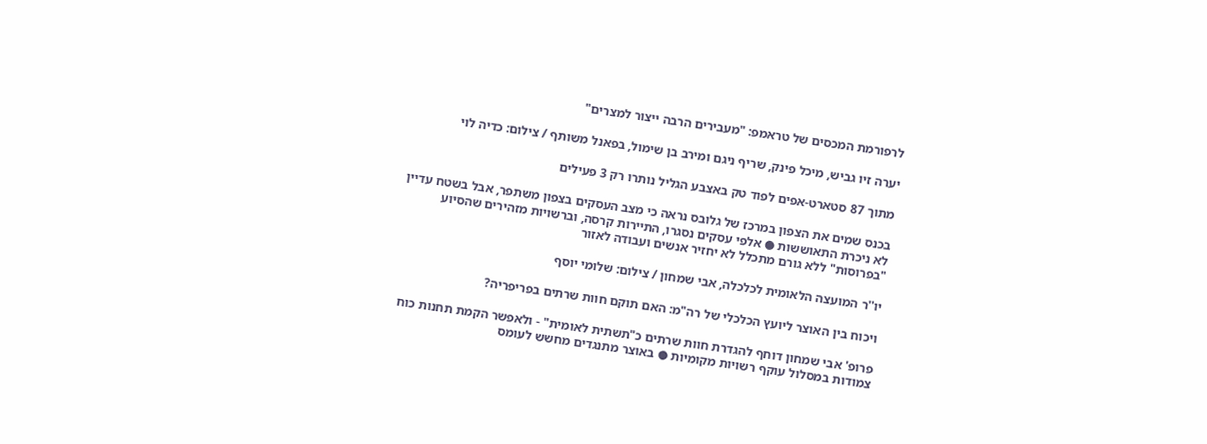לרפורמת המכסים של טראמפ: "מעבירים הרבה ייצור למצרים"

יערה זיו גביש, מיכל פינק, שריף ניגם ומירב בן שימול, בפאנל משותף / צילום: כדיה לוי

מתוך 87 סטארט-אפים לפוד טק באצבע הגליל נותרו רק 3 פעילים

בכנס שמים את הצפון במרכז של גלובס נראה כי מצב העסקים בצפון משתפר, אבל בשטח עדיין לא ניכרת התאוששות ● אלפי עסקים נסגרו, התיירות קרסה, וברשויות מזהירים שהסיוע "בפרוסות" ללא גורם מתכלל לא יחזיר אנשים ועבודה לאזור

יו''ר המועצה הלאומית לכלכלה, אבי שמחון / צילום: שלומי יוסף

ויכוח בין האוצר ליועץ הכלכלי של רה"מ: האם תוקם חוות שרתים בפריפריה?

פרופ' אבי שמחון דוחף להגדרת חוות שרתים כ"תשתית לאומית" - ולאפשר הקמת תחנות כוח צמודות במסלול עוקף רשויות מקומיות ● באוצר מתנגדים מחשש לעומס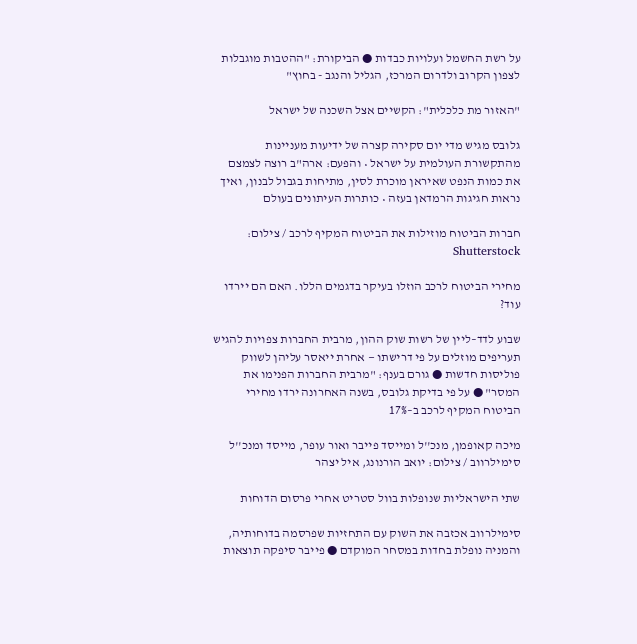על רשת החשמל ועלויות כבדות ● הביקורת: "ההטבות מוגבלות לצפון הקרוב ולדרום המרכז, הגליל והנגב - בחוץ"

"האזור מת כלכלית": הקשיים אצל השכנה של ישראל

גלובס מגיש מדי יום סקירה קצרה של ידיעות מעניינות מהתקשורת העולמית על ישראל • והפעם: ארה"ב רוצה לצמצם את כמות הנפט שאיראן מוכרת לסין, מתיחות בגבול לבנון, ואיך נראות חגיגות הרמדאן בעזה • כותרות העיתונים בעולם

חברות הביטוח מוזילות את הביטוח המקיף לרכב / צילום: Shutterstock

מחירי הביטוח לרכב הוזלו בעיקר בדגמים הללו. האם הם יירדו עוד?

שבוע לדד–ליין של רשות שוק ההון, מרבית החברות צפויות להגיש תעריפים מוזלים על פי דרישתו — אחרת ייאסר עליהן לשווק פוליסות חדשות ● גורם בענף: "מרבית החברות הפנימו את המסר" ● על פי בדיקת גלובס, בשנה האחרונה ירדו מחירי הביטוח המקיף לרכב ב–17%

מיכה קאופמן, מנכ''ל ומייסד פייבר ואור עופר, מייסד ומנכ''ל סימילרווב / צילום: יואב הורנונג, איל יצהר

שתי הישראליות שנופלות בוול סטריט אחרי פרסום הדוחות

סימילרווב אכזבה את השוק עם התחזיות שפרסמה בדוחותיה, והמניה נופלת בחדות במסחר המוקדם ● פייבר סיפקה תוצאות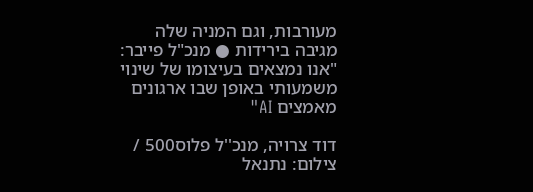מעורבות, וגם המניה שלה מגיבה בירידות ● מנכ"ל פייבר: "אנו נמצאים בעיצומו של שינוי משמעותי באופן שבו ארגונים מאמצים AI"

דוד צרויה, מנכ''ל פלוס500 / צילום: נתנאל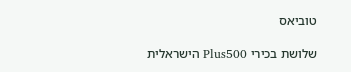טוביאס

שלושת בכירי Plus500 הישראלית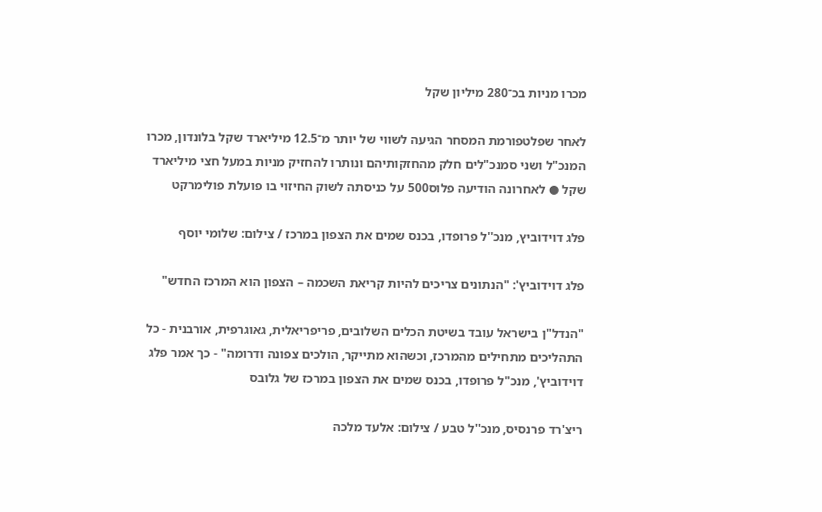מכרו מניות בכ־280 מיליון שקל

לאחר שפלטפורמת המסחר הגיעה לשווי של יותר מ־12.5 מיליארד שקל בלונדון, מכרו המנכ"ל ושני סמנכ"לים חלק מהחזקותיהם ונותרו להחזיק מניות במעל חצי מיליארד שקל ● לאחרונה הודיעה פלוס500 על כניסתה לשוק החיזוי בו פועלת פולימרקט

פלג דוידוביץ, מנכ''ל פרופדו, בכנס שמים את הצפון במרכז / צילום: שלומי יוסף

פלג דוידוביץ': "הנתונים צריכים להיות קריאת השכמה – הצפון הוא המרכז החדש"

"הנדל"ן בישראל עובד בשיטת הכלים השלובים, פריפריאלית, גאוגרפית, אורבנית - כל התהליכים מתחילים מהמרכז, וכשהוא מתייקר, הולכים צפונה ודרומה" - כך אמר פלג דוידוביץ', מנכ"ל פרופדו, בכנס שמים את הצפון במרכז של גלובס

ריצ'רד פרנסיס, מנכ''ל טבע / צילום: אלעד מלכה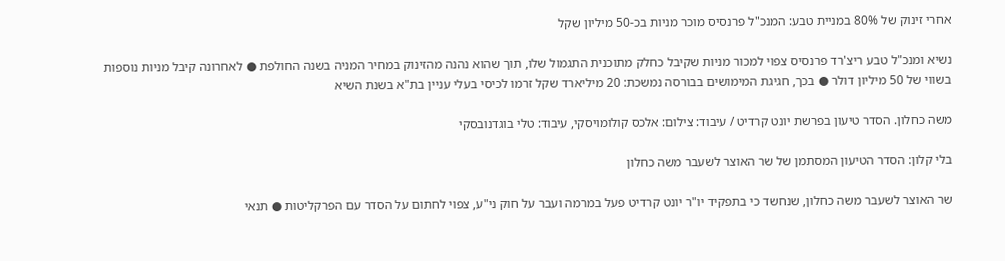אחרי זינוק של 80% במניית טבע: המנכ"ל פרנסיס מוכר מניות בכ-50 מיליון שקל

נשיא ומנכ"ל טבע ריצ'רד פרנסיס צפוי למכור מניות שקיבל כחלק מתוכנית התגמול שלו, תוך שהוא נהנה מהזינוק במחיר המניה בשנה החולפת ● לאחרונה קיבל מניות נוספות בשווי של 50 מיליון דולר ● בכך, חגיגת המימושים בבורסה נמשכת: 20 מיליארד שקל זרמו לכיסי בעלי עניין בת"א בשנת השיא

משה כחלון. הסדר טיעון בפרשת יונט קרדיט / עיבוד: צילום: אלכס קולומויסקי, עיבוד: טלי בוגדנובסקי

בלי קלון: הסדר הטיעון המסתמן של שר האוצר לשעבר משה כחלון

שר האוצר לשעבר משה כחלון, שנחשד כי בתפקיד יו"ר יונט קרדיט פעל במרמה ועבר על חוק ני"ע, צפוי לחתום על הסדר עם הפרקליטות ● תנאי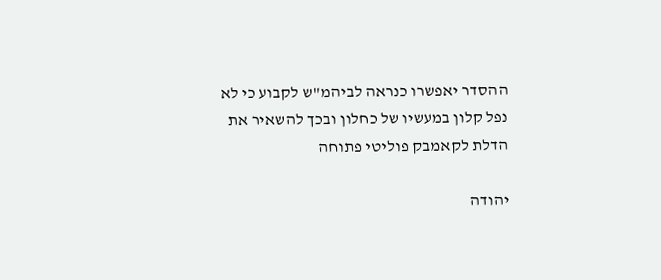ההסדר יאפשרו כנראה לביהמ"ש לקבוע כי לא נפל קלון במעשיו של כחלון ובכך להשאיר את הדלת לקאמבק פוליטי פתוחה

יהודה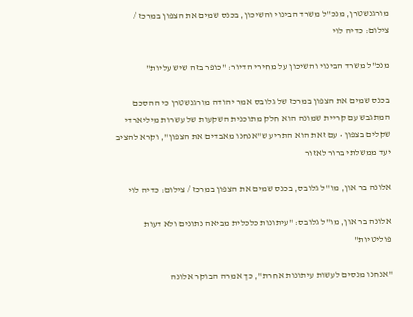מורגנשטרן, מנכ''ל משרד הבינוי והשיכון, בכנס שמים את הצפון במרכז / צילום: כדיה לוי

מנכ"ל משרד הבינוי והשיכון על מחירי הדיור: "כופר בזה שיש עליות"

בכנס שמים את הצפון במרכז של גלובס אמר יהודה מורגנשטרן כי ההסכם המתגבש עם קריית שמונה הוא חלק מתוכנית השקעות של עשרות מיליארדי שקלים בצפון • עם זאת הוא התריע ש"אנחנו מאבדים את הצפון", וקרא להציב יעד ממשלתי ברור לאזור

אלונה בר און, מו''ל גלובס, בכנס שמים את הצפון במרכז / צילום: כדיה לוי

אלונה בר און, מו"ל גלובס: "עיתונות כלכלית מביאה נתונים ולא דעות פוליטיות"

"אנחנו מנסים לעשות עיתונות אחרת", כך אמרה הבוקר אלונה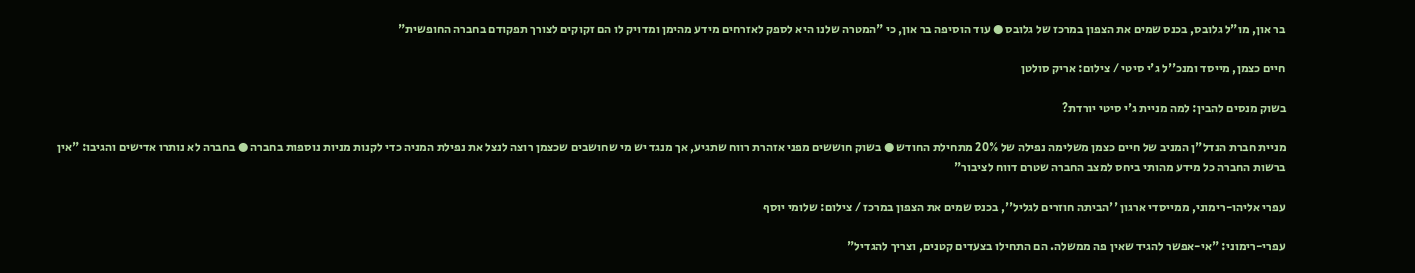בר און, מו"ל גלובס, בכנס שמים את הצפון במרכז של גלובס ● עוד הוסיפה בר און, כי "המטרה שלנו היא לספק לאזרחים מידע מהימן ומדויק לו הם זקוקים לצורך תפקודם בחברה החופשית"

חיים כצמן, מייסד ומנכ''ל ג'י סיטי / צילום: אריק סולטן

בשוק מנסים להבין: למה מניית ג'י סיטי יורדת?

מניית חברת הנדל"ן המניב של חיים כצמן משלימה נפילה של 20% מתחילת החודש ● בשוק חוששים מפני אזהרת רווח שתגיע, אך מנגד יש מי שחושבים שכצמן רוצה לנצל את נפילת המניה כדי לקנות מניות נוספות בחברה ● בחברה לא נותרו אדישים והגיבו: "אין ברשות החברה כל מידע מהותי ביחס למצב החברה שטרם דווח לציבור"

עפרי אליהו-רימוני, ממייסדי ארגון ''הביתה חוזרים לגליל'', בכנס שמים את הצפון במרכז / צילום: שלומי יוסף

עפרי-רימוני: "אי-אפשר להגיד שאין פה ממשלה. הם התחילו בצעדים קטנים, וצריך להגדיל"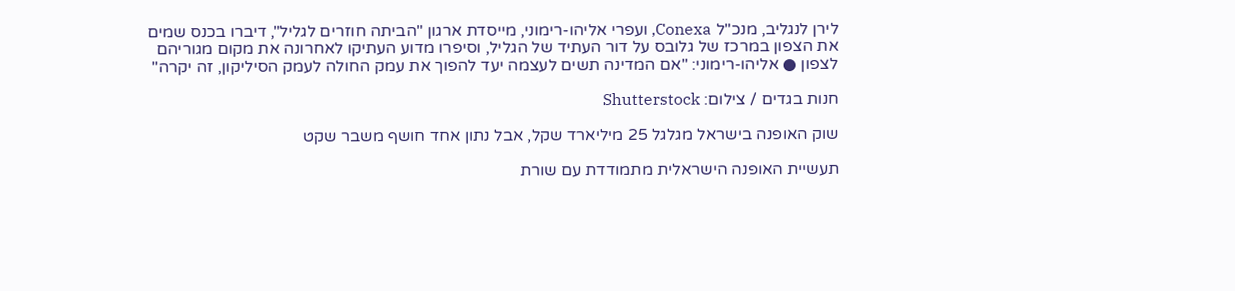לירן לנגליב, מנכ"ל Conexa, ועפרי אליהו-רימוני, מייסדת ארגון "הביתה חוזרים לגליל", דיברו בכנס שמים את הצפון במרכז של גלובס על דור העתיד של הגליל, וסיפרו מדוע העתיקו לאחרונה את מקום מגוריהם לצפון ● אליהו-רימוני: "אם המדינה תשים לעצמה יעד להפוך את עמק החולה לעמק הסיליקון, זה יקרה"

חנות בגדים / צילום: Shutterstock

שוק האופנה בישראל מגלגל 25 מיליארד שקל, אבל נתון אחד חושף משבר שקט

תעשיית האופנה הישראלית מתמודדת עם שורת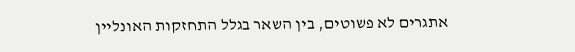אתגרים לא פשוטים, בין השאר בגלל התחזקות האונליין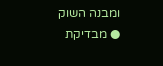ומבנה השוק ● מבדיקת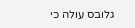גלובס עולה כי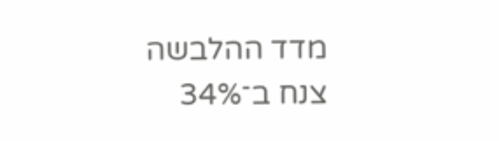מדד ההלבשה צנח ב־34%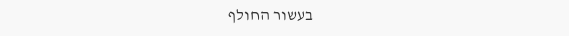בעשור החולף